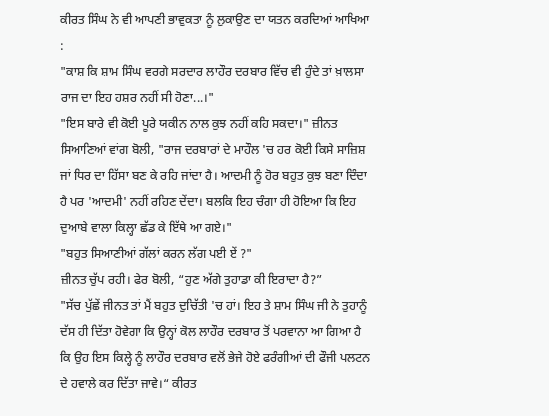ਕੀਰਤ ਸਿੰਘ ਨੇ ਵੀ ਆਪਣੀ ਭਾਵੁਕਤਾ ਨੂੰ ਲੁਕਾਉਣ ਦਾ ਯਤਨ ਕਰਦਿਆਂ ਆਖਿਆ :
"ਕਾਸ਼ ਕਿ ਸ਼ਾਮ ਸਿੰਘ ਵਰਗੇ ਸਰਦਾਰ ਲਾਹੌਰ ਦਰਬਾਰ ਵਿੱਚ ਵੀ ਹੁੰਦੇ ਤਾਂ ਖ਼ਾਲਸਾ ਰਾਜ ਦਾ ਇਹ ਹਸ਼ਰ ਨਹੀਂ ਸੀ ਹੋਣਾ...।"
"ਇਸ ਬਾਰੇ ਵੀ ਕੋਈ ਪੂਰੇ ਯਕੀਨ ਨਾਲ ਕੁਝ ਨਹੀਂ ਕਹਿ ਸਕਦਾ।" ਜ਼ੀਨਤ ਸਿਆਣਿਆਂ ਵਾਂਗ ਬੋਲੀ, "ਰਾਜ ਦਰਬਾਰਾਂ ਦੇ ਮਾਹੌਲ 'ਚ ਹਰ ਕੋਈ ਕਿਸੇ ਸਾਜ਼ਿਸ਼ ਜਾਂ ਧਿਰ ਦਾ ਹਿੱਸਾ ਬਣ ਕੇ ਰਹਿ ਜਾਂਦਾ ਹੈ। ਆਦਮੀ ਨੂੰ ਹੋਰ ਬਹੁਤ ਕੁਝ ਬਣਾ ਦਿੰਦਾ ਹੈ ਪਰ 'ਆਦਮੀ' ਨਹੀਂ ਰਹਿਣ ਦੇਂਦਾ। ਬਲਕਿ ਇਹ ਚੰਗਾ ਹੀ ਹੋਇਆ ਕਿ ਇਹ ਦੁਆਬੇ ਵਾਲਾ ਕਿਲ੍ਹਾ ਛੱਡ ਕੇ ਇੱਥੇ ਆ ਗਏ।"
"ਬਹੁਤ ਸਿਆਣੀਆਂ ਗੱਲਾਂ ਕਰਨ ਲੱਗ ਪਈ ਏਂ ?"
ਜ਼ੀਨਤ ਚੁੱਪ ਰਹੀ। ਫੇਰ ਬੋਲੀ, “ਹੁਣ ਅੱਗੇ ਤੁਹਾਡਾ ਕੀ ਇਰਾਦਾ ਹੈ?”
"ਸੱਚ ਪੁੱਛੇਂ ਜੀਨਤ ਤਾਂ ਮੈਂ ਬਹੁਤ ਦੁਚਿੱਤੀ 'ਚ ਹਾਂ। ਇਹ ਤੇ ਸ਼ਾਮ ਸਿੰਘ ਜੀ ਨੇ ਤੁਹਾਨੂੰ ਦੱਸ ਹੀ ਦਿੱਤਾ ਹੋਵੇਗਾ ਕਿ ਉਨ੍ਹਾਂ ਕੋਲ ਲਾਹੌਰ ਦਰਬਾਰ ਤੋਂ ਪਰਵਾਨਾ ਆ ਗਿਆ ਹੈ ਕਿ ਉਹ ਇਸ ਕਿਲ੍ਹੇ ਨੂੰ ਲਾਹੌਰ ਦਰਬਾਰ ਵਲੋਂ ਭੇਜੇ ਹੋਏ ਫਰੰਗੀਆਂ ਦੀ ਫੌਜੀ ਪਲਟਨ ਦੇ ਹਵਾਲੇ ਕਰ ਦਿੱਤਾ ਜਾਵੇ।“ ਕੀਰਤ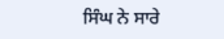ਸਿੰਘ ਨੇ ਸਾਰੇ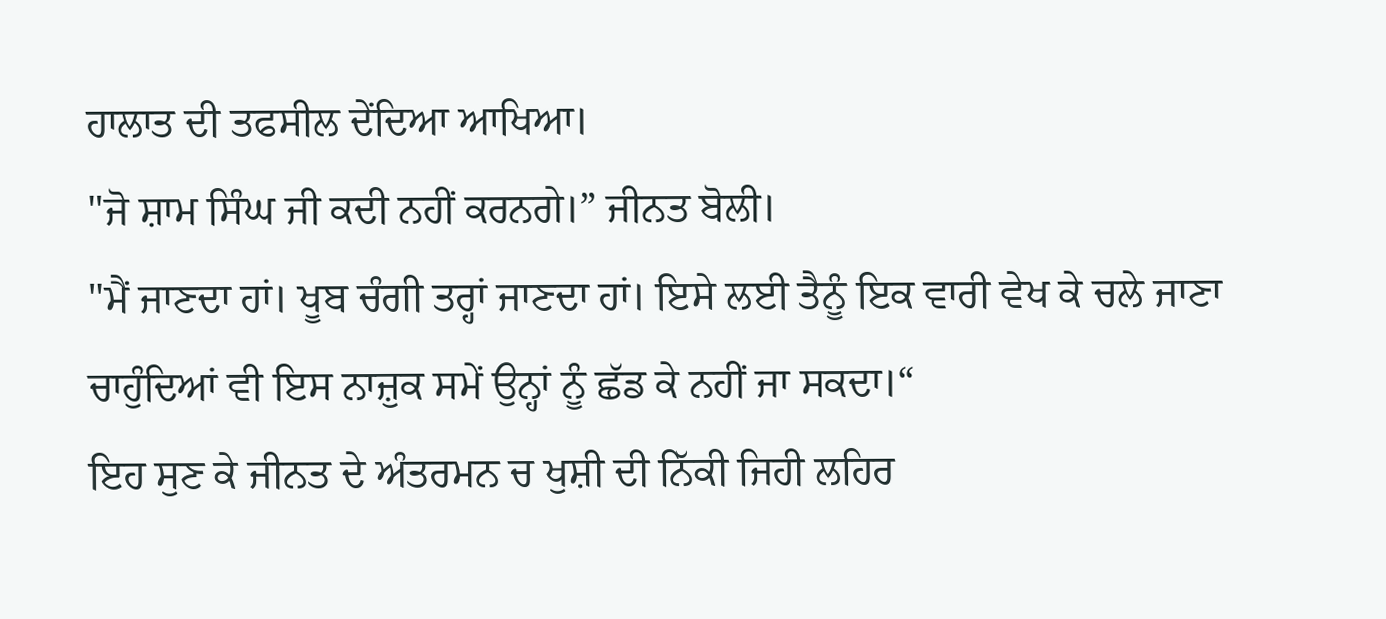ਹਾਲਾਤ ਦੀ ਤਫਸੀਲ ਦੇਂਦਿਆ ਆਖਿਆ।
"ਜੋ ਸ਼ਾਮ ਸਿੰਘ ਜੀ ਕਦੀ ਨਹੀਂ ਕਰਨਗੇ।” ਜੀਨਤ ਬੋਲੀ।
"ਮੈਂ ਜਾਣਦਾ ਹਾਂ। ਖੂਬ ਚੰਗੀ ਤਰ੍ਹਾਂ ਜਾਣਦਾ ਹਾਂ। ਇਸੇ ਲਈ ਤੈਨੂੰ ਇਕ ਵਾਰੀ ਵੇਖ ਕੇ ਚਲੇ ਜਾਣਾ ਚਾਹੁੰਦਿਆਂ ਵੀ ਇਸ ਨਾਜ਼ੁਕ ਸਮੇਂ ਉਨ੍ਹਾਂ ਨੂੰ ਛੱਡ ਕੇ ਨਹੀਂ ਜਾ ਸਕਦਾ।“
ਇਹ ਸੁਣ ਕੇ ਜੀਨਤ ਦੇ ਅੰਤਰਮਨ ਚ ਖੁਸ਼ੀ ਦੀ ਨਿੱਕੀ ਜਿਹੀ ਲਹਿਰ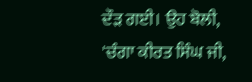ਦੌੜ ਗਈ। ਉਹ ਬੋਲੀ, 'ਚੰਗਾ ਕੀਰਤ ਸਿੰਘ ਜੀ,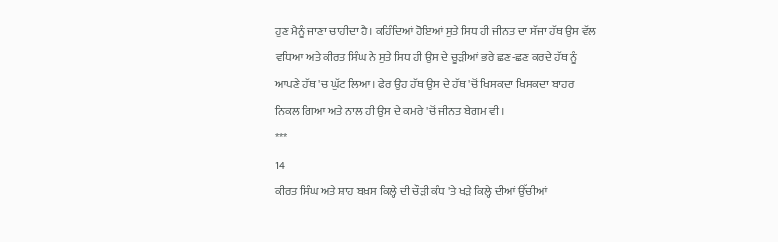ਹੁਣ ਮੈਨੂੰ ਜਾਣਾ ਚਾਹੀਦਾ ਹੈ। ਕਹਿੰਦਿਆਂ ਹੋਇਆਂ ਸੁਤੇ ਸਿਧ ਹੀ ਜੀਨਤ ਦਾ ਸੱਜਾ ਹੱਥ ਉਸ ਵੱਲ ਵਧਿਆ ਅਤੇ ਕੀਰਤ ਸਿੰਘ ਨੇ ਸੁਤੇ ਸਿਧ ਹੀ ਉਸ ਦੇ ਚੂੜੀਆਂ ਭਰੇ ਛਣ-ਛਣ ਕਰਦੇ ਹੱਥ ਨੂੰ ਆਪਣੇ ਹੱਥ 'ਚ ਘੁੱਟ ਲਿਆ। ਫੇਰ ਉਹ ਹੱਥ ਉਸ ਦੇ ਹੱਥ 'ਚੋਂ ਖਿਸਕਦਾ ਖਿਸਕਦਾ ਬਾਹਰ ਨਿਕਲ ਗਿਆ ਅਤੇ ਨਾਲ ਹੀ ਉਸ ਦੇ ਕਮਰੇ 'ਚੋਂ ਜੀਨਤ ਬੇਗਮ ਵੀ।
***
14
ਕੀਰਤ ਸਿੰਘ ਅਤੇ ਸ਼ਾਹ ਬਖ਼ਸ ਕਿਲ੍ਹੇ ਦੀ ਚੌੜੀ ਕੰਧ 'ਤੇ ਖੜੇ ਕਿਲ੍ਹੇ ਦੀਆਂ ਉੱਚੀਆਂ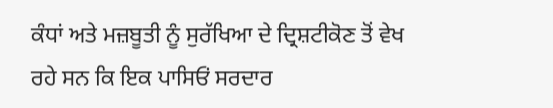ਕੰਧਾਂ ਅਤੇ ਮਜ਼ਬੂਤੀ ਨੂੰ ਸੁਰੱਖਿਆ ਦੇ ਦ੍ਰਿਸ਼ਟੀਕੋਣ ਤੋਂ ਵੇਖ ਰਹੇ ਸਨ ਕਿ ਇਕ ਪਾਸਿਓਂ ਸਰਦਾਰ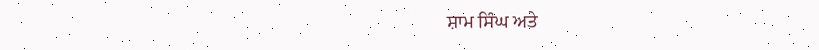ਸ਼ਾਮ ਸਿੰਘ ਅਤੇ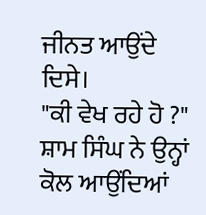ਜੀਨਤ ਆਉਂਦੇ ਦਿਸੇ।
"ਕੀ ਵੇਖ ਰਹੇ ਹੋ ?" ਸ਼ਾਮ ਸਿੰਘ ਨੇ ਉਨ੍ਹਾਂ ਕੋਲ ਆਉਂਦਿਆਂ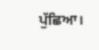ਪੁੱਛਿਆ।